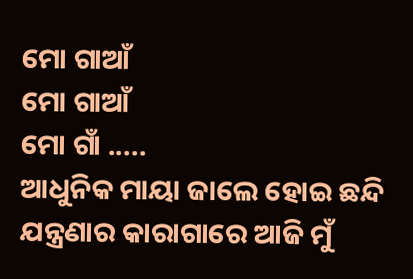ମୋ ଗାଆଁ
ମୋ ଗାଆଁ
ମୋ ଗାଁ .....
ଆଧୁନିକ ମାୟା ଜାଲେ ହୋଇ ଛନ୍ଦି
ଯନ୍ତ୍ରଣାର କାରାଗାରେ ଆଜି ମୁଁ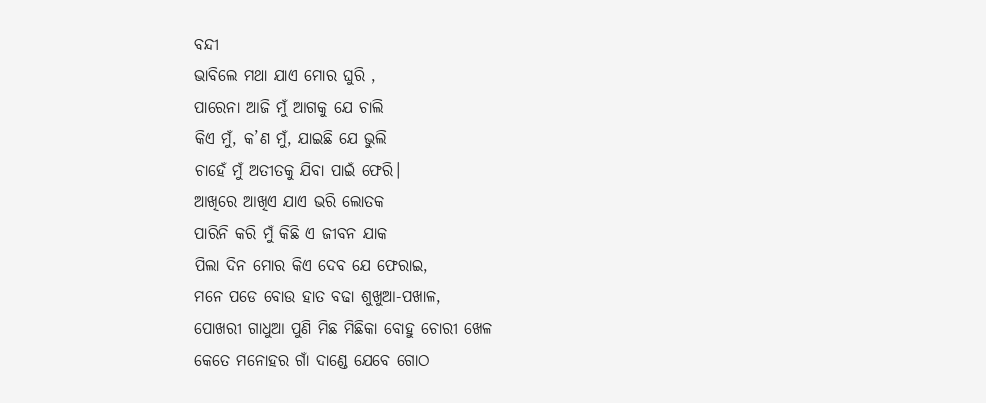ବନ୍ଦୀ
ଭାବିଲେ ମଥା ଯାଏ ମୋର ଘୁରି ,
ପାରେନା ଆଜି ମୁଁ ଆଗକୁ ଯେ ଚାଲି
କିଏ ମୁଁ, କ’ଣ ମୁଁ, ଯାଇଛି ଯେ ଭୁଲି
ଚାହେଁ ମୁଁ ଅତୀତକୁ ଯିବା ପାଇଁ ଫେରି।
ଆଖିରେ ଆଖିଏ ଯାଏ ଭରି ଲୋତକ
ପାରିନି କରି ମୁଁ କିଛି ଏ ଜୀବନ ଯାକ
ପିଲା ଦିନ ମୋର କିଏ ଦେବ ଯେ ଫେରାଇ,
ମନେ ପଡେ ବୋଉ ହାତ ବଢା ଶୁଖୁଆ-ପଖାଳ,
ପୋଖରୀ ଗାଧୁଆ ପୁଣି ମିଛ ମିଛିକା ବୋହୁ ଚୋରୀ ଖେଳ
କେତେ ମନୋହର ଗାଁ ଦାଣ୍ଡେ ଯେବେ ଗୋଠ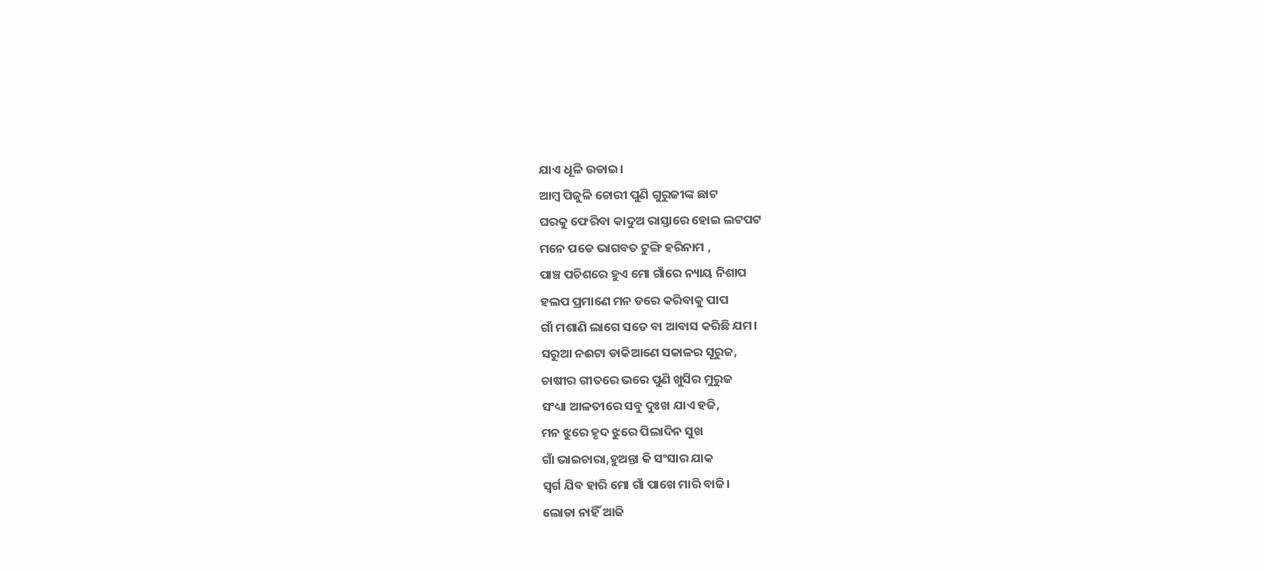ଯାଏ ଧୂଳି ଉଡାଇ।
ଆମ୍ବ ପିଜୁଳି ଚୋରୀ ପୁଣି ଗୁରୁଜୀଙ୍କ ଛାଟ
ଘରକୁ ଫେରିବା କାଦୁଅ ରାସ୍ତାରେ ହୋଇ ଲଟପଟ
ମନେ ପଡେ ଭାଗବତ ଟୁଙ୍ଗି ହରିନାମ ,
ପାଞ୍ଚ ପଚିଶରେ ହୁଏ ମୋ ଗାଁରେ ନ୍ୟାୟ ନିଶାପ
ହଲପ ପ୍ରମାଣେ ମନ ଡରେ କରିବାକୁ ପାପ
ଗାଁ ମଶାଣି ଲାଗେ ସତେ ବା ଆବାସ କରିଛି ଯମ।
ସରୁଆ ନଈଟା ଡାକିଆଣେ ସକାଳର ସୂରୁଜ,
ଚାଷୀର ଗୀତରେ ଭରେ ପୁଣି ଖୁସିର ମୁରୁଜ
ସଂଧ୍ୟା ଆଳତୀରେ ସବୁ ଦୁଃଖ ଯାଏ ହଜି,
ମନ ଝୁରେ ହୃଦ ଝୁରେ ପିଲାଦିନ ସୁଖ
ଗାଁ ଭାଇଚାରା,ହୁଅନ୍ତା କି ସଂସାର ଯାକ
ସ୍ୱର୍ଗ ଯିବ ହାରି ମୋ ଗାଁ ପାଖେ ମାରି ବାଜି।
ଲୋଡା ନାହିଁ ଆଜି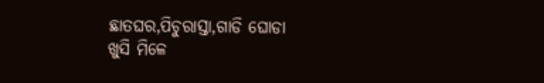ଛାତଘର,ପିଚୁରାସ୍ତା,ଗାଡି ଘୋଡା
ଖୁସି ମିଳେ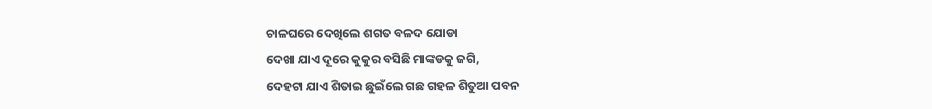ଚାଳଘରେ ଦେଖିଲେ ଶଗତ ବଳଦ ଯୋଡା
ଦେଖା ଯାଏ ଦୂରେ କୁକୁର ବସିଛି ମାଙ୍କଡକୁ ଜଗି,
ଦେହଟା ଯାଏ ଶିତାଇ ଛୁଇଁଲେ ଗଛ ଗହଳ ଶିତୁଆ ପବନ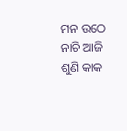ମନ ଉଠେ ନାଚି ଆଜି ଶୁଣି କାକ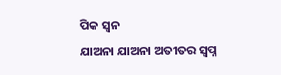ପିକ ସ୍ୱନ
ଯାଅନା ଯାଅନା ଅତୀତର ସ୍ୱପ୍ନ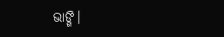ଭାଙ୍ଗି।